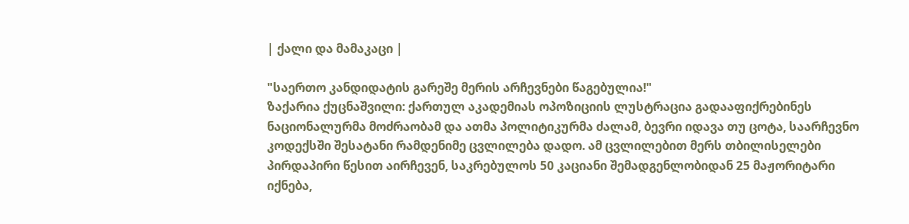| ქალი და მამაკაცი |

"საერთო კანდიდატის გარეშე მერის არჩევნები წაგებულია!"
ზაქარია ქუცნაშვილი: ქართულ აკადემიას ოპოზიციის ლუსტრაცია გადააფიქრებინეს
ნაციონალურმა მოძრაობამ და ათმა პოლიტიკურმა ძალამ, ბევრი იდავა თუ ცოტა, საარჩევნო კოდექსში შესატანი რამდენიმე ცვლილება დადო. ამ ცვლილებით მერს თბილისელები პირდაპირი წესით აირჩევენ, საკრებულოს 50 კაციანი შემადგენლობიდან 25 მაჟორიტარი იქნება,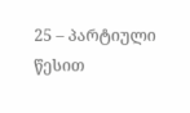25 – პარტიული წესით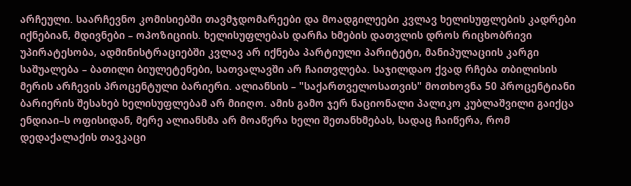არჩეული. საარჩევნო კომისიებში თავმჯდომარეები და მოადგილეები კვლავ ხელისუფლების კადრები იქნებიან, მდივნები – ოპოზიციის. ხელისუფლებას დარჩა ხმების დათვლის დროს რიცხობრივი უპირატესობა, ადმინისტრაციებში კვლავ არ იქნება პარტიული პარიტეტი, მანიპულაციის კარგი საშუალება – ბათილი ბიულეტენები, სათვალავში არ ჩაითვლება. საჯილდაო ქვად რჩება თბილისის მერის არჩევის პროცენტული ბარიერი. ალიანსის – "საქართველოსათვის" მოთხოვნა 50 პროცენტიანი ბარიერის შესახებ ხელისუფლებამ არ მიიღო. ამის გამო ჯერ ნაციონალი პალიკო კუბლაშვილი გაიქცა ენდიაი–ს ოფისიდან, მერე ალიანსმა არ მოაწერა ხელი შეთანხმებას, სადაც ჩაიწერა, რომ დედაქალაქის თავკაცი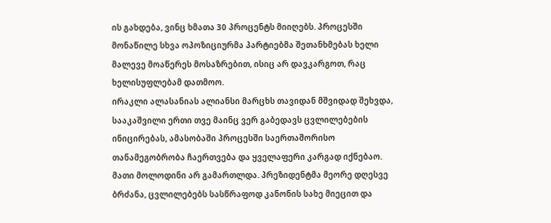ის გახდება, ვინც ხმათა 30 პროცენტს მიიღებს. პროცესში მონაწილე სხვა ოპოზიციურმა პარტიებმა შეთანხმებას ხელი მალევე მოაწერეს მოსაზრებით, ისიც არ დავკარგოთ, რაც ხელისუფლებამ დათმოო.
ირაკლი ალასანიას ალიანსი მარცხს თავიდან მშვიდად შეხვდა, სააკაშვილი ერთი თვე მაინც ვერ გაბედავს ცვლილებების ინიცირებას, ამასობაში პროცესში საერთაშორისო თანამეგობრობა ჩაერთვება და ყველაფერი კარგად იქნებაო. მათი მოლოდინი არ გამართლდა. პრეზიდენტმა მეორე დღესვე ბრძანა, ცვლილებებს სასწრაფოდ კანონის სახე მიეცით და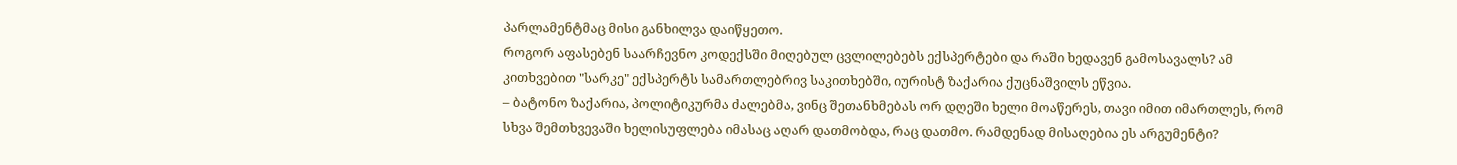პარლამენტმაც მისი განხილვა დაიწყეთო.
როგორ აფასებენ საარჩევნო კოდექსში მიღებულ ცვლილებებს ექსპერტები და რაში ხედავენ გამოსავალს? ამ კითხვებით "სარკე" ექსპერტს სამართლებრივ საკითხებში, იურისტ ზაქარია ქუცნაშვილს ეწვია.
– ბატონო ზაქარია, პოლიტიკურმა ძალებმა, ვინც შეთანხმებას ორ დღეში ხელი მოაწერეს, თავი იმით იმართლეს, რომ სხვა შემთხვევაში ხელისუფლება იმასაც აღარ დათმობდა, რაც დათმო. რამდენად მისაღებია ეს არგუმენტი?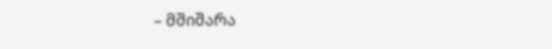– მშიშარა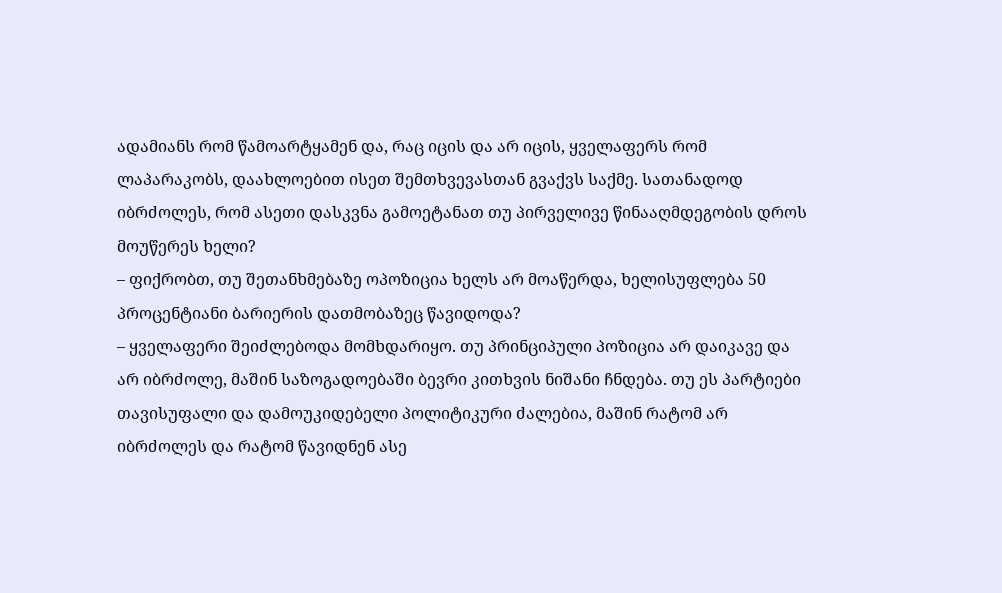ადამიანს რომ წამოარტყამენ და, რაც იცის და არ იცის, ყველაფერს რომ ლაპარაკობს, დაახლოებით ისეთ შემთხვევასთან გვაქვს საქმე. სათანადოდ იბრძოლეს, რომ ასეთი დასკვნა გამოეტანათ თუ პირველივე წინააღმდეგობის დროს მოუწერეს ხელი?
– ფიქრობთ, თუ შეთანხმებაზე ოპოზიცია ხელს არ მოაწერდა, ხელისუფლება 50 პროცენტიანი ბარიერის დათმობაზეც წავიდოდა?
– ყველაფერი შეიძლებოდა მომხდარიყო. თუ პრინციპული პოზიცია არ დაიკავე და არ იბრძოლე, მაშინ საზოგადოებაში ბევრი კითხვის ნიშანი ჩნდება. თუ ეს პარტიები თავისუფალი და დამოუკიდებელი პოლიტიკური ძალებია, მაშინ რატომ არ იბრძოლეს და რატომ წავიდნენ ასე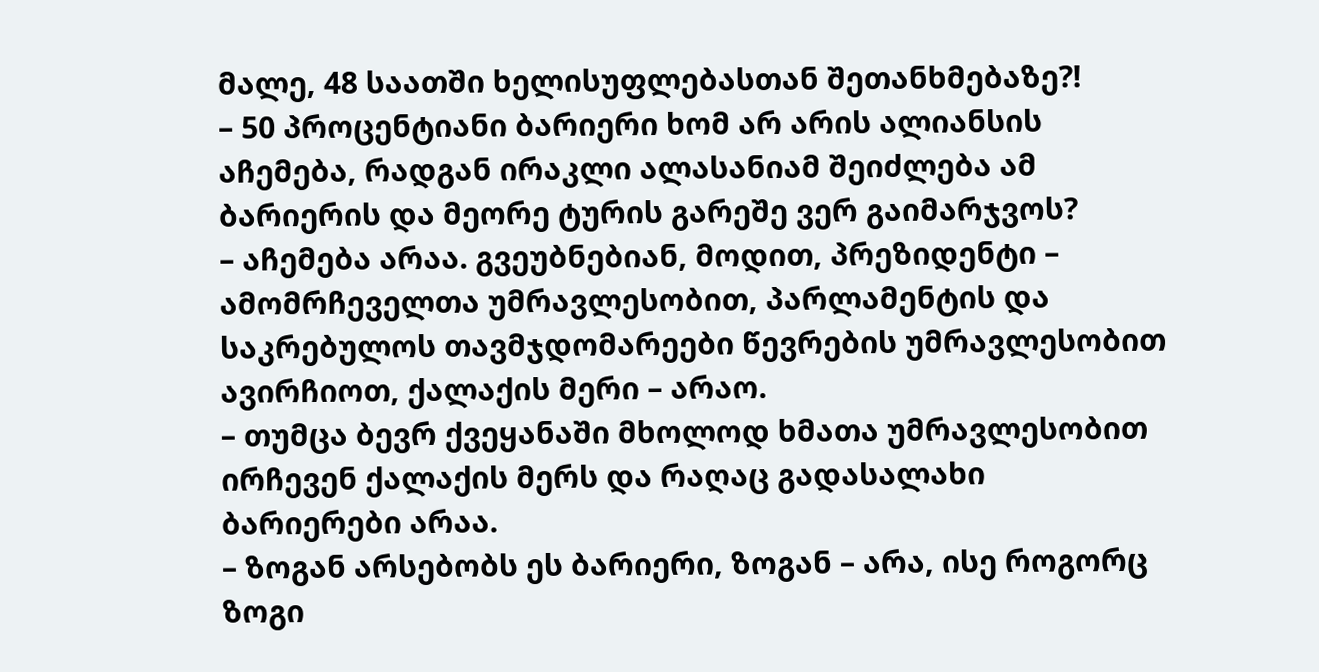მალე, 48 საათში ხელისუფლებასთან შეთანხმებაზე?!
– 50 პროცენტიანი ბარიერი ხომ არ არის ალიანსის აჩემება, რადგან ირაკლი ალასანიამ შეიძლება ამ ბარიერის და მეორე ტურის გარეშე ვერ გაიმარჯვოს?
– აჩემება არაა. გვეუბნებიან, მოდით, პრეზიდენტი – ამომრჩეველთა უმრავლესობით, პარლამენტის და საკრებულოს თავმჯდომარეები წევრების უმრავლესობით ავირჩიოთ, ქალაქის მერი – არაო.
– თუმცა ბევრ ქვეყანაში მხოლოდ ხმათა უმრავლესობით ირჩევენ ქალაქის მერს და რაღაც გადასალახი ბარიერები არაა.
– ზოგან არსებობს ეს ბარიერი, ზოგან – არა, ისე როგორც ზოგი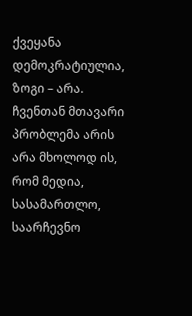ქვეყანა დემოკრატიულია, ზოგი – არა. ჩვენთან მთავარი პრობლემა არის არა მხოლოდ ის, რომ მედია, სასამართლო, საარჩევნო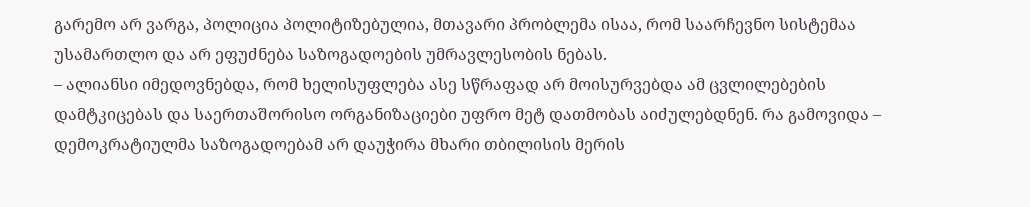გარემო არ ვარგა, პოლიცია პოლიტიზებულია, მთავარი პრობლემა ისაა, რომ საარჩევნო სისტემაა უსამართლო და არ ეფუძნება საზოგადოების უმრავლესობის ნებას.
– ალიანსი იმედოვნებდა, რომ ხელისუფლება ასე სწრაფად არ მოისურვებდა ამ ცვლილებების დამტკიცებას და საერთაშორისო ორგანიზაციები უფრო მეტ დათმობას აიძულებდნენ. რა გამოვიდა – დემოკრატიულმა საზოგადოებამ არ დაუჭირა მხარი თბილისის მერის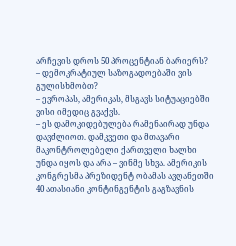არჩევის დროს 50 პროცენტიან ბარიერს?
– დემოკრატიულ საზოგადოებაში ვის გულისხმობთ?
– ევროპას, ამერიკას, მსგავს სიტუაციებში ვისი იმედიც გვაქვს.
– ეს დამოკიდებულება რამენაირად უნდა დავძლიოთ. დამკვეთი და მთავარი მაკონტროლებელი ქართველი ხალხი უნდა იყოს და არა – ვინმე სხვა. ამერიკის კონგრესმა პრეზიდენტ ობამას ავღანეთში 40 ათასიანი კონტინგენტის გაგზავნის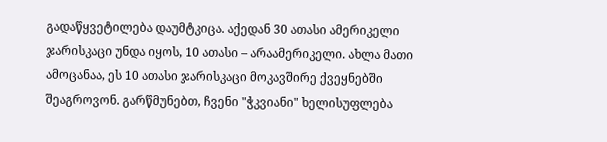გადაწყვეტილება დაუმტკიცა. აქედან 30 ათასი ამერიკელი ჯარისკაცი უნდა იყოს, 10 ათასი – არაამერიკელი. ახლა მათი ამოცანაა, ეს 10 ათასი ჯარისკაცი მოკავშირე ქვეყნებში შეაგროვონ. გარწმუნებთ, ჩვენი "ჭკვიანი" ხელისუფლება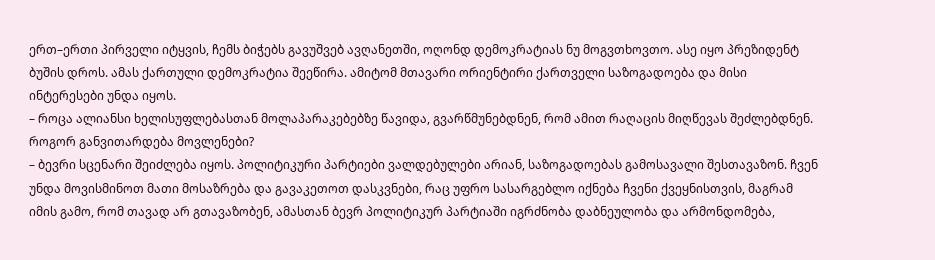ერთ–ერთი პირველი იტყვის, ჩემს ბიჭებს გავუშვებ ავღანეთში, ოღონდ დემოკრატიას ნუ მოგვთხოვთო. ასე იყო პრეზიდენტ ბუშის დროს. ამას ქართული დემოკრატია შეეწირა. ამიტომ მთავარი ორიენტირი ქართველი საზოგადოება და მისი ინტერესები უნდა იყოს.
– როცა ალიანსი ხელისუფლებასთან მოლაპარაკებებზე წავიდა, გვარწმუნებდნენ, რომ ამით რაღაცის მიღწევას შეძლებდნენ. როგორ განვითარდება მოვლენები?
– ბევრი სცენარი შეიძლება იყოს. პოლიტიკური პარტიები ვალდებულები არიან, საზოგადოებას გამოსავალი შესთავაზონ. ჩვენ უნდა მოვისმინოთ მათი მოსაზრება და გავაკეთოთ დასკვნები, რაც უფრო სასარგებლო იქნება ჩვენი ქვეყნისთვის, მაგრამ იმის გამო, რომ თავად არ გთავაზობენ, ამასთან ბევრ პოლიტიკურ პარტიაში იგრძნობა დაბნეულობა და არმონდომება,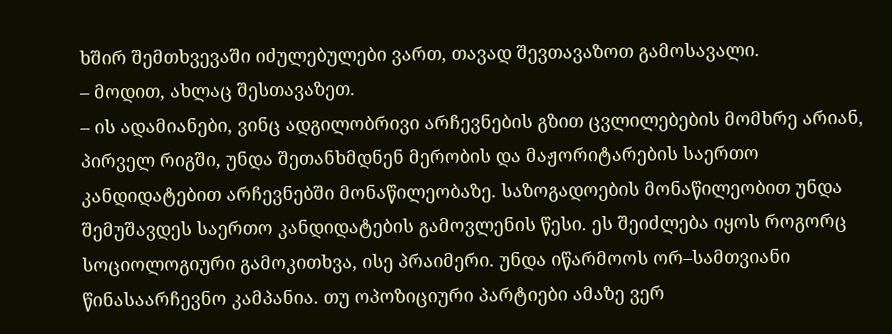ხშირ შემთხვევაში იძულებულები ვართ, თავად შევთავაზოთ გამოსავალი.
– მოდით, ახლაც შესთავაზეთ.
– ის ადამიანები, ვინც ადგილობრივი არჩევნების გზით ცვლილებების მომხრე არიან, პირველ რიგში, უნდა შეთანხმდნენ მერობის და მაჟორიტარების საერთო კანდიდატებით არჩევნებში მონაწილეობაზე. საზოგადოების მონაწილეობით უნდა შემუშავდეს საერთო კანდიდატების გამოვლენის წესი. ეს შეიძლება იყოს როგორც სოციოლოგიური გამოკითხვა, ისე პრაიმერი. უნდა იწარმოოს ორ–სამთვიანი წინასაარჩევნო კამპანია. თუ ოპოზიციური პარტიები ამაზე ვერ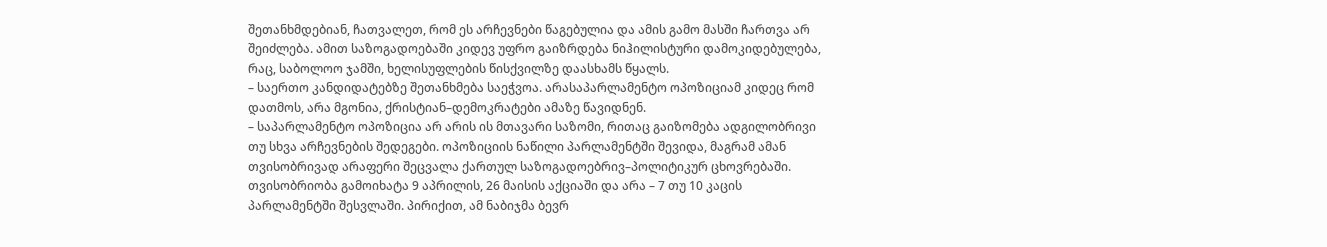შეთანხმდებიან, ჩათვალეთ, რომ ეს არჩევნები წაგებულია და ამის გამო მასში ჩართვა არ შეიძლება. ამით საზოგადოებაში კიდევ უფრო გაიზრდება ნიჰილისტური დამოკიდებულება, რაც, საბოლოო ჯამში, ხელისუფლების წისქვილზე დაასხამს წყალს.
– საერთო კანდიდატებზე შეთანხმება საეჭვოა. არასაპარლამენტო ოპოზიციამ კიდეც რომ დათმოს, არა მგონია, ქრისტიან–დემოკრატები ამაზე წავიდნენ.
– საპარლამენტო ოპოზიცია არ არის ის მთავარი საზომი, რითაც გაიზომება ადგილობრივი თუ სხვა არჩევნების შედეგები. ოპოზიციის ნაწილი პარლამენტში შევიდა, მაგრამ ამან თვისობრივად არაფერი შეცვალა ქართულ საზოგადოებრივ–პოლიტიკურ ცხოვრებაში. თვისობრიობა გამოიხატა 9 აპრილის, 26 მაისის აქციაში და არა – 7 თუ 10 კაცის პარლამენტში შესვლაში. პირიქით, ამ ნაბიჯმა ბევრ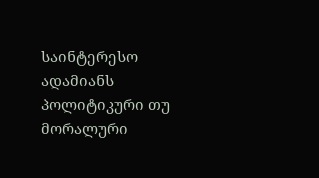საინტერესო ადამიანს პოლიტიკური თუ მორალური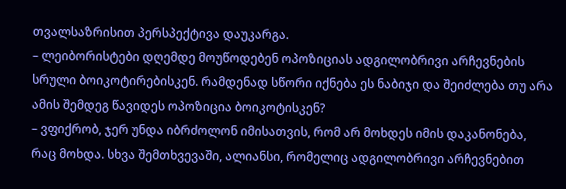თვალსაზრისით პერსპექტივა დაუკარგა.
– ლეიბორისტები დღემდე მოუწოდებენ ოპოზიციას ადგილობრივი არჩევნების სრული ბოიკოტირებისკენ. რამდენად სწორი იქნება ეს ნაბიჯი და შეიძლება თუ არა ამის შემდეგ წავიდეს ოპოზიცია ბოიკოტისკენ?
– ვფიქრობ, ჯერ უნდა იბრძოლონ იმისათვის, რომ არ მოხდეს იმის დაკანონება, რაც მოხდა. სხვა შემთხვევაში, ალიანსი, რომელიც ადგილობრივი არჩევნებით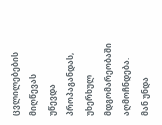ცვლილებების მიღწევას უწევდა პროპაგანდას, უხერხულ მდგომარეობაში აღმოჩნდება. მან უნდა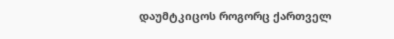დაუმტკიცოს როგორც ქართველ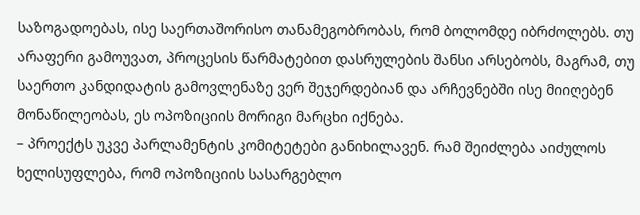საზოგადოებას, ისე საერთაშორისო თანამეგობრობას, რომ ბოლომდე იბრძოლებს. თუ არაფერი გამოუვათ, პროცესის წარმატებით დასრულების შანსი არსებობს, მაგრამ, თუ საერთო კანდიდატის გამოვლენაზე ვერ შეჯერდებიან და არჩევნებში ისე მიიღებენ მონაწილეობას, ეს ოპოზიციის მორიგი მარცხი იქნება.
– პროექტს უკვე პარლამენტის კომიტეტები განიხილავენ. რამ შეიძლება აიძულოს ხელისუფლება, რომ ოპოზიციის სასარგებლო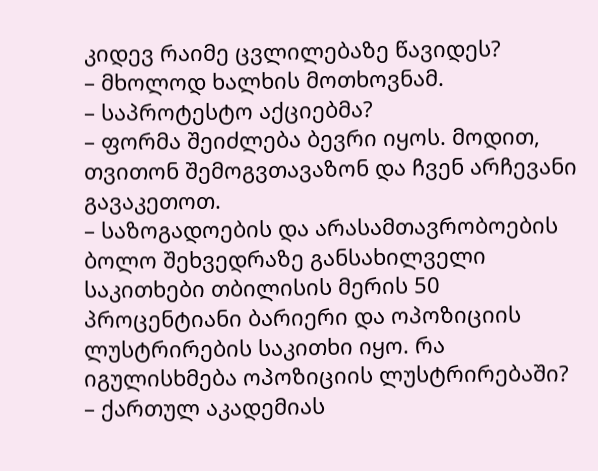კიდევ რაიმე ცვლილებაზე წავიდეს?
– მხოლოდ ხალხის მოთხოვნამ.
– საპროტესტო აქციებმა?
– ფორმა შეიძლება ბევრი იყოს. მოდით, თვითონ შემოგვთავაზონ და ჩვენ არჩევანი გავაკეთოთ.
– საზოგადოების და არასამთავრობოების ბოლო შეხვედრაზე განსახილველი საკითხები თბილისის მერის 50 პროცენტიანი ბარიერი და ოპოზიციის ლუსტრირების საკითხი იყო. რა იგულისხმება ოპოზიციის ლუსტრირებაში?
– ქართულ აკადემიას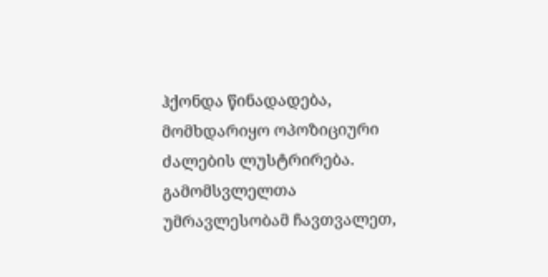ჰქონდა წინადადება, მომხდარიყო ოპოზიციური ძალების ლუსტრირება. გამომსვლელთა უმრავლესობამ ჩავთვალეთ,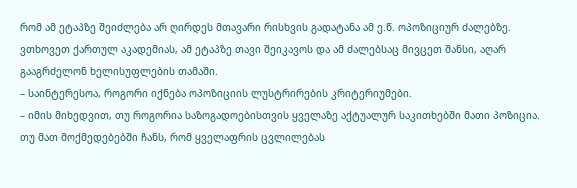რომ ამ ეტაპზე შეიძლება არ ღირდეს მთავარი რისხვის გადატანა ამ ე.წ. ოპოზიციურ ძალებზე. ვთხოვეთ ქართულ აკადემიას, ამ ეტაპზე თავი შეიკავოს და ამ ძალებსაც მივცეთ შანსი, აღარ გააგრძელონ ხელისუფლების თამაში.
– საინტერესოა, როგორი იქნება ოპოზიციის ლუსტრირების კრიტერიუმები.
– იმის მიხედვით, თუ როგორია საზოგადოებისთვის ყველაზე აქტუალურ საკითხებში მათი პოზიცია. თუ მათ მოქმედებებში ჩანს, რომ ყველაფრის ცვლილებას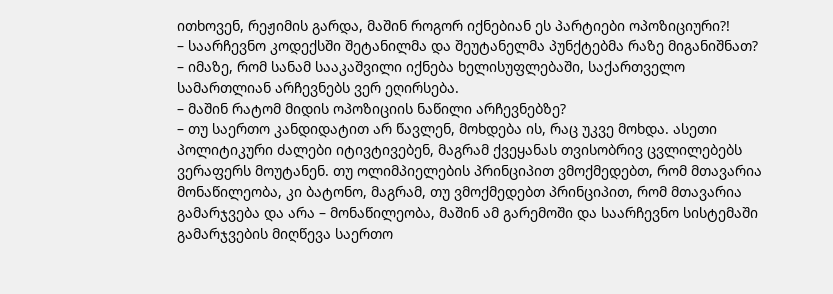ითხოვენ, რეჟიმის გარდა, მაშინ როგორ იქნებიან ეს პარტიები ოპოზიციური?!
– საარჩევნო კოდექსში შეტანილმა და შეუტანელმა პუნქტებმა რაზე მიგანიშნათ?
– იმაზე, რომ სანამ სააკაშვილი იქნება ხელისუფლებაში, საქართველო სამართლიან არჩევნებს ვერ ეღირსება.
– მაშინ რატომ მიდის ოპოზიციის ნაწილი არჩევნებზე?
– თუ საერთო კანდიდატით არ წავლენ, მოხდება ის, რაც უკვე მოხდა. ასეთი პოლიტიკური ძალები იტივტივებენ, მაგრამ ქვეყანას თვისობრივ ცვლილებებს ვერაფერს მოუტანენ. თუ ოლიმპიელების პრინციპით ვმოქმედებთ, რომ მთავარია მონაწილეობა, კი ბატონო, მაგრამ, თუ ვმოქმედებთ პრინციპით, რომ მთავარია გამარჯვება და არა – მონაწილეობა, მაშინ ამ გარემოში და საარჩევნო სისტემაში გამარჯვების მიღწევა საერთო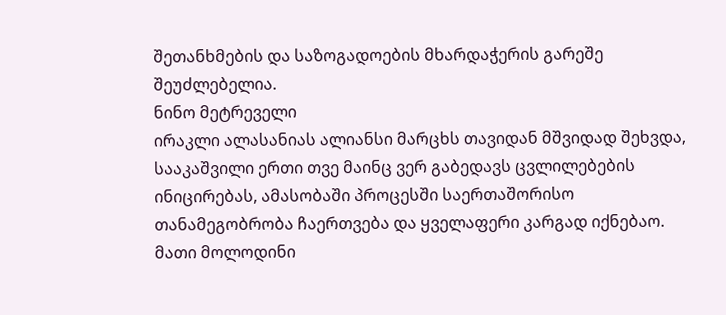შეთანხმების და საზოგადოების მხარდაჭერის გარეშე შეუძლებელია.
ნინო მეტრეველი
ირაკლი ალასანიას ალიანსი მარცხს თავიდან მშვიდად შეხვდა, სააკაშვილი ერთი თვე მაინც ვერ გაბედავს ცვლილებების ინიცირებას, ამასობაში პროცესში საერთაშორისო თანამეგობრობა ჩაერთვება და ყველაფერი კარგად იქნებაო. მათი მოლოდინი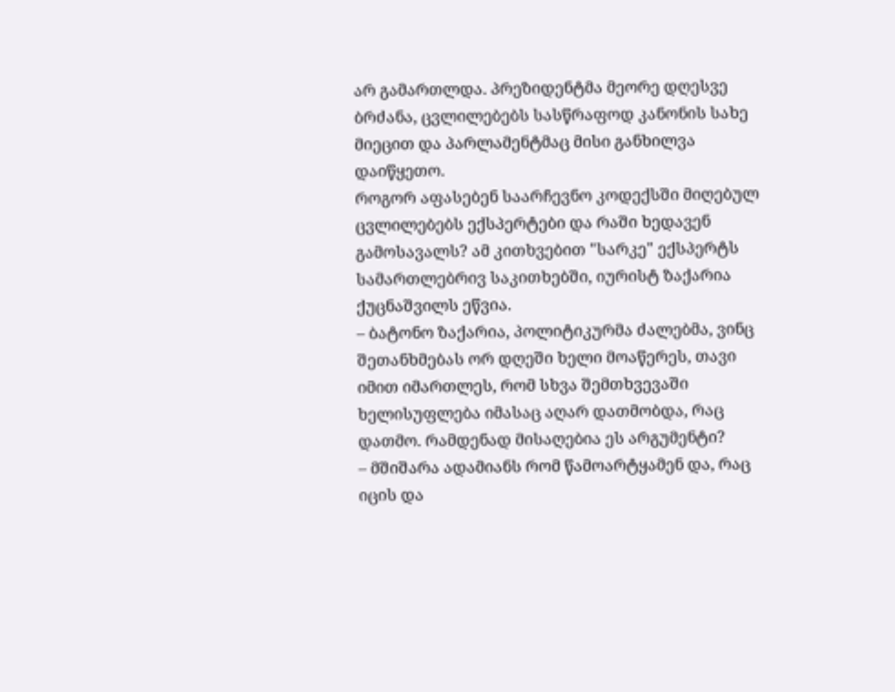არ გამართლდა. პრეზიდენტმა მეორე დღესვე ბრძანა, ცვლილებებს სასწრაფოდ კანონის სახე მიეცით და პარლამენტმაც მისი განხილვა დაიწყეთო.
როგორ აფასებენ საარჩევნო კოდექსში მიღებულ ცვლილებებს ექსპერტები და რაში ხედავენ გამოსავალს? ამ კითხვებით "სარკე" ექსპერტს სამართლებრივ საკითხებში, იურისტ ზაქარია ქუცნაშვილს ეწვია.
– ბატონო ზაქარია, პოლიტიკურმა ძალებმა, ვინც შეთანხმებას ორ დღეში ხელი მოაწერეს, თავი იმით იმართლეს, რომ სხვა შემთხვევაში ხელისუფლება იმასაც აღარ დათმობდა, რაც დათმო. რამდენად მისაღებია ეს არგუმენტი?
– მშიშარა ადამიანს რომ წამოარტყამენ და, რაც იცის და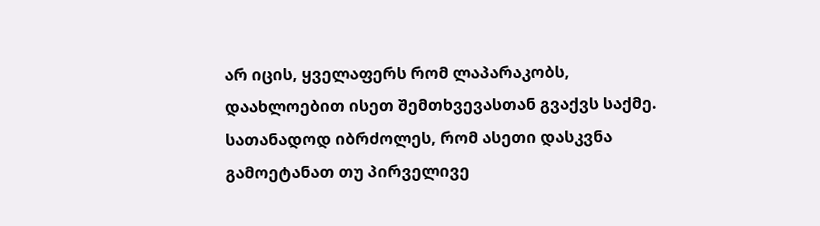არ იცის, ყველაფერს რომ ლაპარაკობს, დაახლოებით ისეთ შემთხვევასთან გვაქვს საქმე. სათანადოდ იბრძოლეს, რომ ასეთი დასკვნა გამოეტანათ თუ პირველივე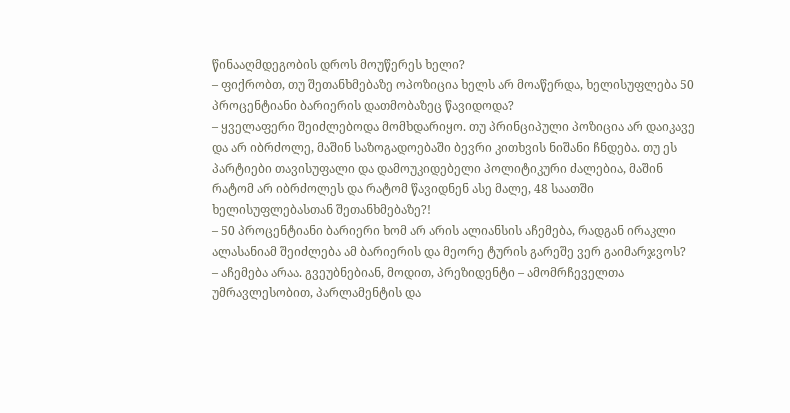წინააღმდეგობის დროს მოუწერეს ხელი?
– ფიქრობთ, თუ შეთანხმებაზე ოპოზიცია ხელს არ მოაწერდა, ხელისუფლება 50 პროცენტიანი ბარიერის დათმობაზეც წავიდოდა?
– ყველაფერი შეიძლებოდა მომხდარიყო. თუ პრინციპული პოზიცია არ დაიკავე და არ იბრძოლე, მაშინ საზოგადოებაში ბევრი კითხვის ნიშანი ჩნდება. თუ ეს პარტიები თავისუფალი და დამოუკიდებელი პოლიტიკური ძალებია, მაშინ რატომ არ იბრძოლეს და რატომ წავიდნენ ასე მალე, 48 საათში ხელისუფლებასთან შეთანხმებაზე?!
– 50 პროცენტიანი ბარიერი ხომ არ არის ალიანსის აჩემება, რადგან ირაკლი ალასანიამ შეიძლება ამ ბარიერის და მეორე ტურის გარეშე ვერ გაიმარჯვოს?
– აჩემება არაა. გვეუბნებიან, მოდით, პრეზიდენტი – ამომრჩეველთა უმრავლესობით, პარლამენტის და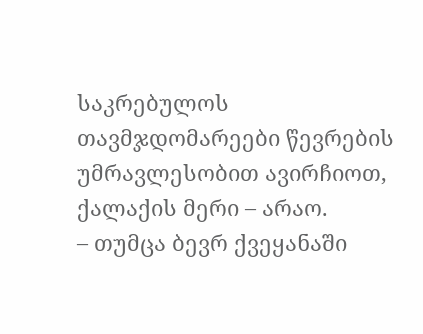საკრებულოს თავმჯდომარეები წევრების უმრავლესობით ავირჩიოთ, ქალაქის მერი – არაო.
– თუმცა ბევრ ქვეყანაში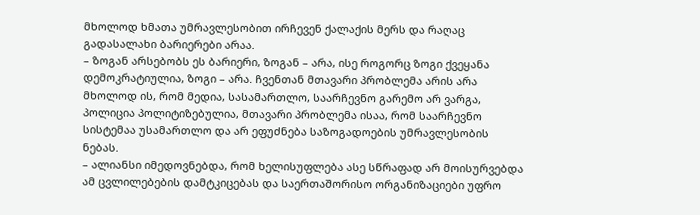მხოლოდ ხმათა უმრავლესობით ირჩევენ ქალაქის მერს და რაღაც გადასალახი ბარიერები არაა.
– ზოგან არსებობს ეს ბარიერი, ზოგან – არა, ისე როგორც ზოგი ქვეყანა დემოკრატიულია, ზოგი – არა. ჩვენთან მთავარი პრობლემა არის არა მხოლოდ ის, რომ მედია, სასამართლო, საარჩევნო გარემო არ ვარგა, პოლიცია პოლიტიზებულია, მთავარი პრობლემა ისაა, რომ საარჩევნო სისტემაა უსამართლო და არ ეფუძნება საზოგადოების უმრავლესობის ნებას.
– ალიანსი იმედოვნებდა, რომ ხელისუფლება ასე სწრაფად არ მოისურვებდა ამ ცვლილებების დამტკიცებას და საერთაშორისო ორგანიზაციები უფრო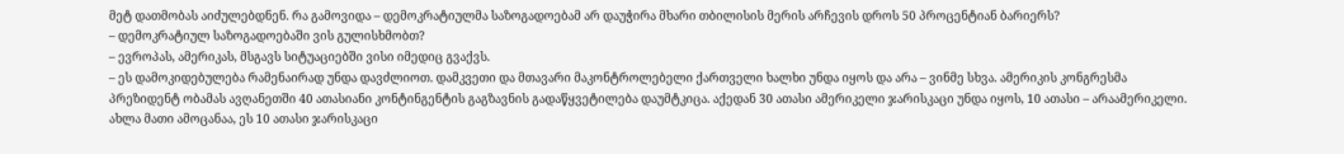მეტ დათმობას აიძულებდნენ. რა გამოვიდა – დემოკრატიულმა საზოგადოებამ არ დაუჭირა მხარი თბილისის მერის არჩევის დროს 50 პროცენტიან ბარიერს?
– დემოკრატიულ საზოგადოებაში ვის გულისხმობთ?
– ევროპას, ამერიკას, მსგავს სიტუაციებში ვისი იმედიც გვაქვს.
– ეს დამოკიდებულება რამენაირად უნდა დავძლიოთ. დამკვეთი და მთავარი მაკონტროლებელი ქართველი ხალხი უნდა იყოს და არა – ვინმე სხვა. ამერიკის კონგრესმა პრეზიდენტ ობამას ავღანეთში 40 ათასიანი კონტინგენტის გაგზავნის გადაწყვეტილება დაუმტკიცა. აქედან 30 ათასი ამერიკელი ჯარისკაცი უნდა იყოს, 10 ათასი – არაამერიკელი. ახლა მათი ამოცანაა, ეს 10 ათასი ჯარისკაცი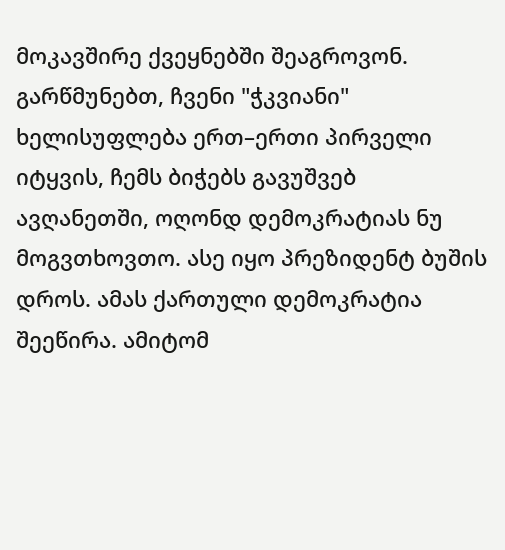მოკავშირე ქვეყნებში შეაგროვონ. გარწმუნებთ, ჩვენი "ჭკვიანი" ხელისუფლება ერთ–ერთი პირველი იტყვის, ჩემს ბიჭებს გავუშვებ ავღანეთში, ოღონდ დემოკრატიას ნუ მოგვთხოვთო. ასე იყო პრეზიდენტ ბუშის დროს. ამას ქართული დემოკრატია შეეწირა. ამიტომ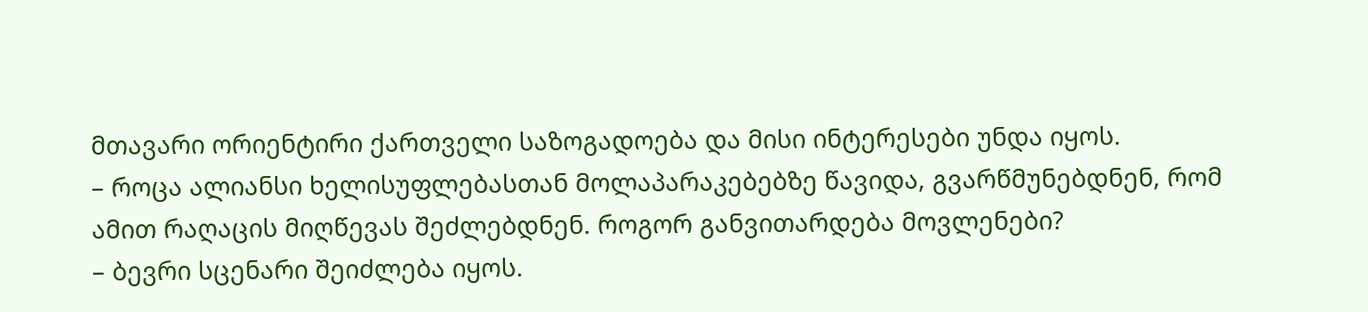მთავარი ორიენტირი ქართველი საზოგადოება და მისი ინტერესები უნდა იყოს.
– როცა ალიანსი ხელისუფლებასთან მოლაპარაკებებზე წავიდა, გვარწმუნებდნენ, რომ ამით რაღაცის მიღწევას შეძლებდნენ. როგორ განვითარდება მოვლენები?
– ბევრი სცენარი შეიძლება იყოს.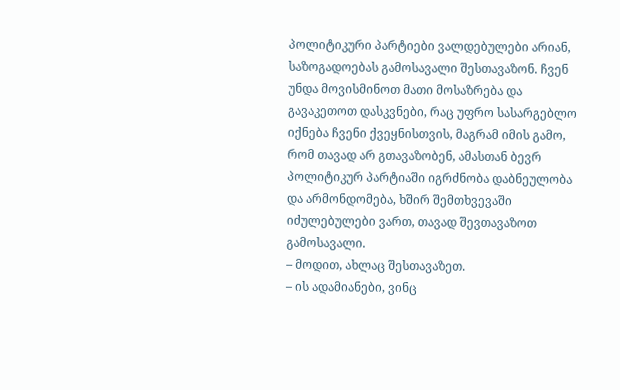პოლიტიკური პარტიები ვალდებულები არიან, საზოგადოებას გამოსავალი შესთავაზონ. ჩვენ უნდა მოვისმინოთ მათი მოსაზრება და გავაკეთოთ დასკვნები, რაც უფრო სასარგებლო იქნება ჩვენი ქვეყნისთვის, მაგრამ იმის გამო, რომ თავად არ გთავაზობენ, ამასთან ბევრ პოლიტიკურ პარტიაში იგრძნობა დაბნეულობა და არმონდომება, ხშირ შემთხვევაში იძულებულები ვართ, თავად შევთავაზოთ გამოსავალი.
– მოდით, ახლაც შესთავაზეთ.
– ის ადამიანები, ვინც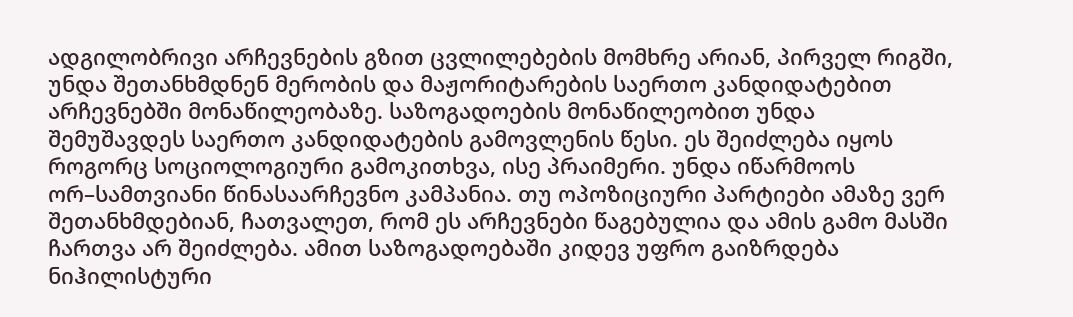ადგილობრივი არჩევნების გზით ცვლილებების მომხრე არიან, პირველ რიგში, უნდა შეთანხმდნენ მერობის და მაჟორიტარების საერთო კანდიდატებით არჩევნებში მონაწილეობაზე. საზოგადოების მონაწილეობით უნდა შემუშავდეს საერთო კანდიდატების გამოვლენის წესი. ეს შეიძლება იყოს როგორც სოციოლოგიური გამოკითხვა, ისე პრაიმერი. უნდა იწარმოოს ორ–სამთვიანი წინასაარჩევნო კამპანია. თუ ოპოზიციური პარტიები ამაზე ვერ შეთანხმდებიან, ჩათვალეთ, რომ ეს არჩევნები წაგებულია და ამის გამო მასში ჩართვა არ შეიძლება. ამით საზოგადოებაში კიდევ უფრო გაიზრდება ნიჰილისტური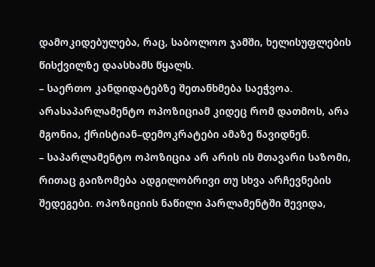დამოკიდებულება, რაც, საბოლოო ჯამში, ხელისუფლების წისქვილზე დაასხამს წყალს.
– საერთო კანდიდატებზე შეთანხმება საეჭვოა. არასაპარლამენტო ოპოზიციამ კიდეც რომ დათმოს, არა მგონია, ქრისტიან–დემოკრატები ამაზე წავიდნენ.
– საპარლამენტო ოპოზიცია არ არის ის მთავარი საზომი, რითაც გაიზომება ადგილობრივი თუ სხვა არჩევნების შედეგები. ოპოზიციის ნაწილი პარლამენტში შევიდა,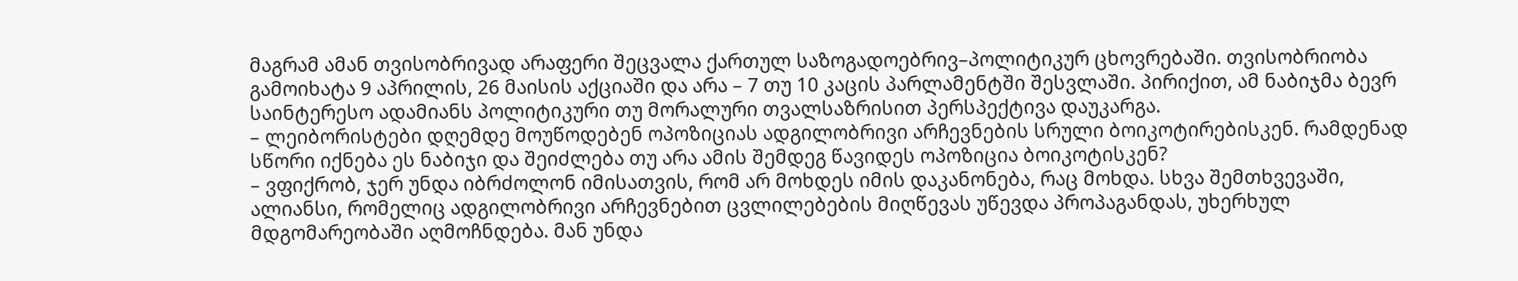მაგრამ ამან თვისობრივად არაფერი შეცვალა ქართულ საზოგადოებრივ–პოლიტიკურ ცხოვრებაში. თვისობრიობა გამოიხატა 9 აპრილის, 26 მაისის აქციაში და არა – 7 თუ 10 კაცის პარლამენტში შესვლაში. პირიქით, ამ ნაბიჯმა ბევრ საინტერესო ადამიანს პოლიტიკური თუ მორალური თვალსაზრისით პერსპექტივა დაუკარგა.
– ლეიბორისტები დღემდე მოუწოდებენ ოპოზიციას ადგილობრივი არჩევნების სრული ბოიკოტირებისკენ. რამდენად სწორი იქნება ეს ნაბიჯი და შეიძლება თუ არა ამის შემდეგ წავიდეს ოპოზიცია ბოიკოტისკენ?
– ვფიქრობ, ჯერ უნდა იბრძოლონ იმისათვის, რომ არ მოხდეს იმის დაკანონება, რაც მოხდა. სხვა შემთხვევაში, ალიანსი, რომელიც ადგილობრივი არჩევნებით ცვლილებების მიღწევას უწევდა პროპაგანდას, უხერხულ მდგომარეობაში აღმოჩნდება. მან უნდა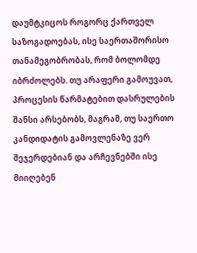დაუმტკიცოს როგორც ქართველ საზოგადოებას, ისე საერთაშორისო თანამეგობრობას, რომ ბოლომდე იბრძოლებს. თუ არაფერი გამოუვათ, პროცესის წარმატებით დასრულების შანსი არსებობს, მაგრამ, თუ საერთო კანდიდატის გამოვლენაზე ვერ შეჯერდებიან და არჩევნებში ისე მიიღებენ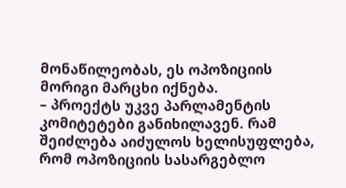მონაწილეობას, ეს ოპოზიციის მორიგი მარცხი იქნება.
– პროექტს უკვე პარლამენტის კომიტეტები განიხილავენ. რამ შეიძლება აიძულოს ხელისუფლება, რომ ოპოზიციის სასარგებლო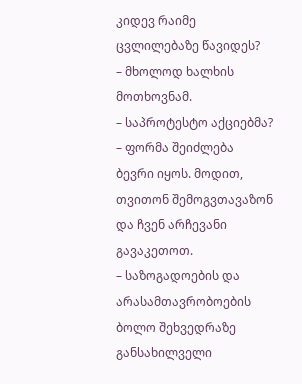კიდევ რაიმე ცვლილებაზე წავიდეს?
– მხოლოდ ხალხის მოთხოვნამ.
– საპროტესტო აქციებმა?
– ფორმა შეიძლება ბევრი იყოს. მოდით, თვითონ შემოგვთავაზონ და ჩვენ არჩევანი გავაკეთოთ.
– საზოგადოების და არასამთავრობოების ბოლო შეხვედრაზე განსახილველი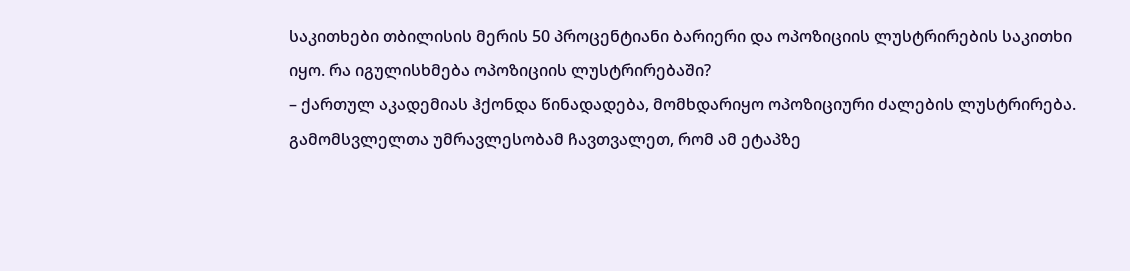საკითხები თბილისის მერის 50 პროცენტიანი ბარიერი და ოპოზიციის ლუსტრირების საკითხი იყო. რა იგულისხმება ოპოზიციის ლუსტრირებაში?
– ქართულ აკადემიას ჰქონდა წინადადება, მომხდარიყო ოპოზიციური ძალების ლუსტრირება. გამომსვლელთა უმრავლესობამ ჩავთვალეთ, რომ ამ ეტაპზე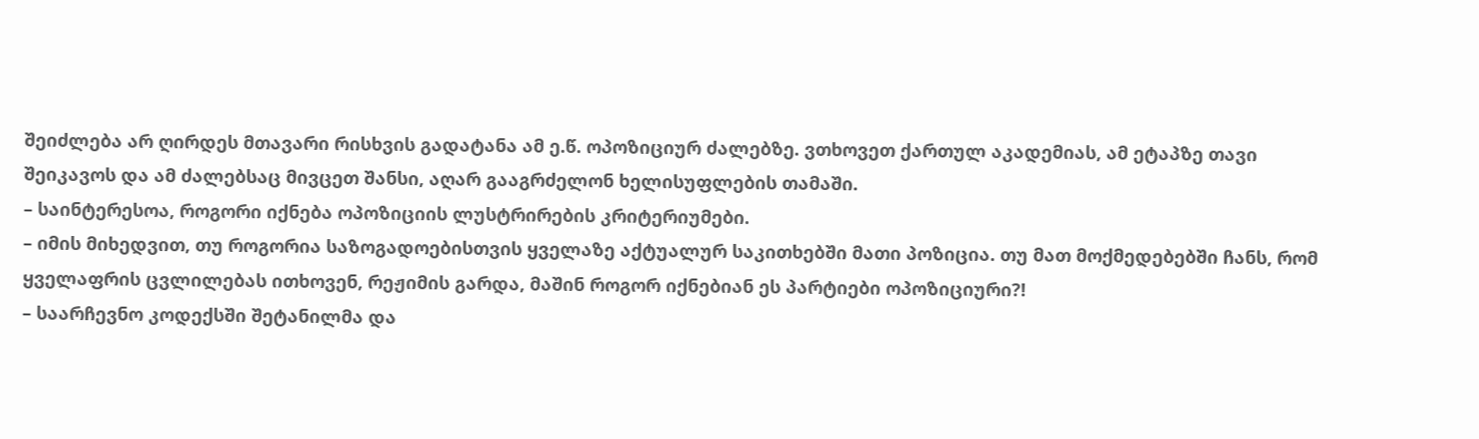შეიძლება არ ღირდეს მთავარი რისხვის გადატანა ამ ე.წ. ოპოზიციურ ძალებზე. ვთხოვეთ ქართულ აკადემიას, ამ ეტაპზე თავი შეიკავოს და ამ ძალებსაც მივცეთ შანსი, აღარ გააგრძელონ ხელისუფლების თამაში.
– საინტერესოა, როგორი იქნება ოპოზიციის ლუსტრირების კრიტერიუმები.
– იმის მიხედვით, თუ როგორია საზოგადოებისთვის ყველაზე აქტუალურ საკითხებში მათი პოზიცია. თუ მათ მოქმედებებში ჩანს, რომ ყველაფრის ცვლილებას ითხოვენ, რეჟიმის გარდა, მაშინ როგორ იქნებიან ეს პარტიები ოპოზიციური?!
– საარჩევნო კოდექსში შეტანილმა და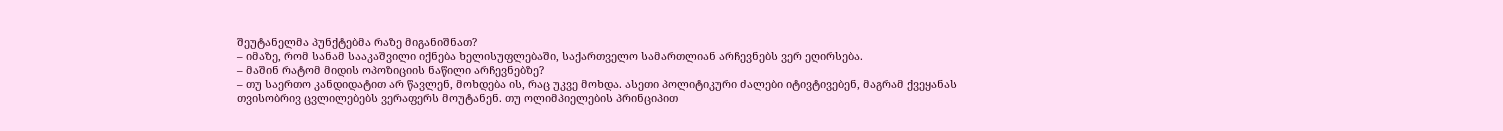შეუტანელმა პუნქტებმა რაზე მიგანიშნათ?
– იმაზე, რომ სანამ სააკაშვილი იქნება ხელისუფლებაში, საქართველო სამართლიან არჩევნებს ვერ ეღირსება.
– მაშინ რატომ მიდის ოპოზიციის ნაწილი არჩევნებზე?
– თუ საერთო კანდიდატით არ წავლენ, მოხდება ის, რაც უკვე მოხდა. ასეთი პოლიტიკური ძალები იტივტივებენ, მაგრამ ქვეყანას თვისობრივ ცვლილებებს ვერაფერს მოუტანენ. თუ ოლიმპიელების პრინციპით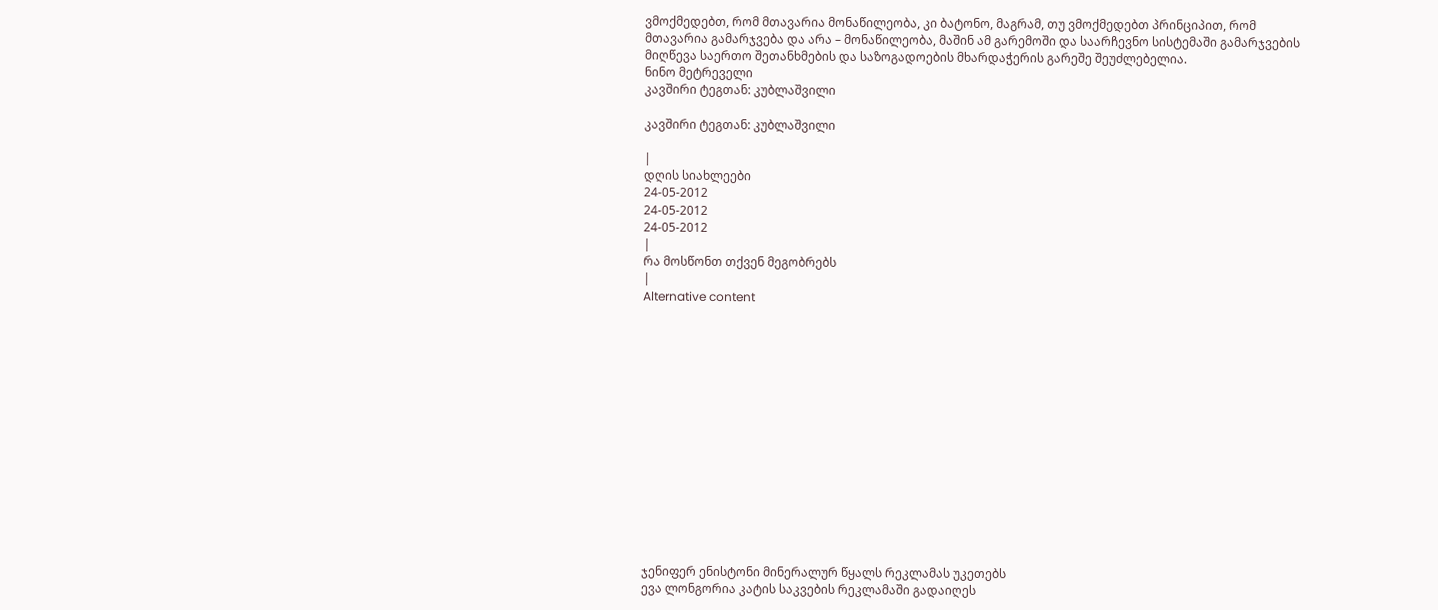ვმოქმედებთ, რომ მთავარია მონაწილეობა, კი ბატონო, მაგრამ, თუ ვმოქმედებთ პრინციპით, რომ მთავარია გამარჯვება და არა – მონაწილეობა, მაშინ ამ გარემოში და საარჩევნო სისტემაში გამარჯვების მიღწევა საერთო შეთანხმების და საზოგადოების მხარდაჭერის გარეშე შეუძლებელია.
ნინო მეტრეველი
კავშირი ტეგთან: კუბლაშვილი

კავშირი ტეგთან: კუბლაშვილი

|
დღის სიახლეები
24-05-2012
24-05-2012
24-05-2012
|
რა მოსწონთ თქვენ მეგობრებს
|
Alternative content















ჯენიფერ ენისტონი მინერალურ წყალს რეკლამას უკეთებს
ევა ლონგორია კატის საკვების რეკლამაში გადაიღეს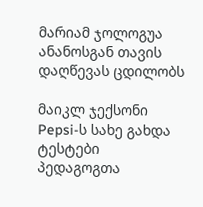მარიამ ჯოლოგუა ანანოსგან თავის დაღწევას ცდილობს

მაიკლ ჯექსონი Pepsi-ს სახე გახდა
ტესტები პედაგოგთა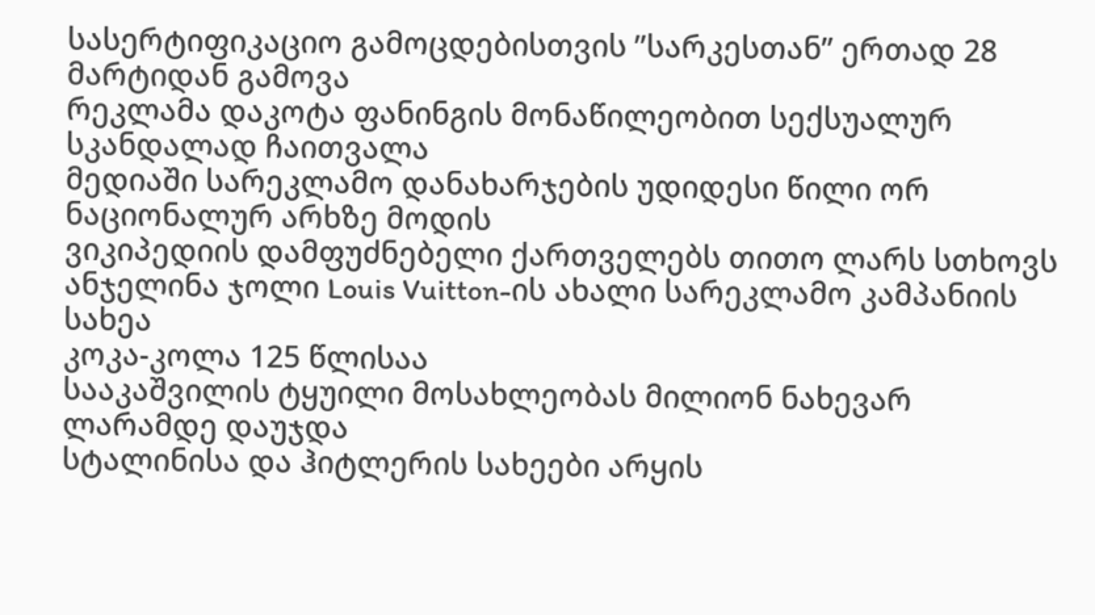სასერტიფიკაციო გამოცდებისთვის ”სარკესთან” ერთად 28 მარტიდან გამოვა
რეკლამა დაკოტა ფანინგის მონაწილეობით სექსუალურ სკანდალად ჩაითვალა
მედიაში სარეკლამო დანახარჯების უდიდესი წილი ორ ნაციონალურ არხზე მოდის
ვიკიპედიის დამფუძნებელი ქართველებს თითო ლარს სთხოვს
ანჯელინა ჯოლი Louis Vuitton-ის ახალი სარეკლამო კამპანიის სახეა
კოკა-კოლა 125 წლისაა
სააკაშვილის ტყუილი მოსახლეობას მილიონ ნახევარ ლარამდე დაუჯდა
სტალინისა და ჰიტლერის სახეები არყის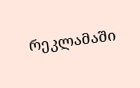რეკლამაში